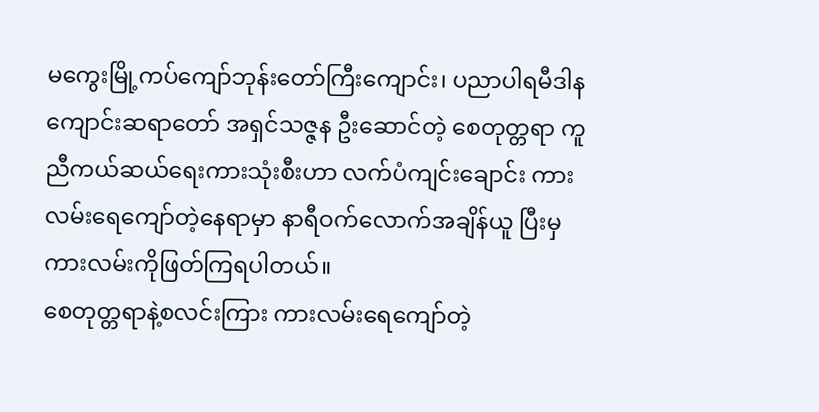မကွေးမြို့ကပ်ကျော်ဘုန်းတော်ကြီးကျောင်း၊ ပညာပါရမီဒါနကျောင်းဆရာတော် အရှင်သဇ္ဇန ဦးဆောင်တဲ့ စေတုတ္တရာ ကူညီကယ်ဆယ်ရေးကားသုံးစီးဟာ လက်ပံကျင်းချောင်း ကားလမ်းရေကျော်တဲ့နေရာမှာ နာရီဝက်လောက်အချိန်ယူ ပြီးမှ ကားလမ်းကိုဖြတ်ကြရပါတယ်။
စေတုတ္တရာနဲ့စလင်းကြား ကားလမ်းရေကျော်တဲ့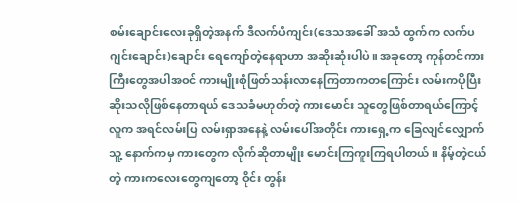စမ်းချောင်းလေးခုရှိတဲ့အနက် ဒီလက်ပံကျင်း(ဒေသအခေါ် အသံ ထွက်က လက်ပဂျင်းချောင်း)ချောင်း ရေကျော်တဲ့နေရာဟာ အဆိုးဆုံးပါပဲ။ အခုတော့ ကုန်တင်ကားကြီးတွေအပါအဝင် ကားမျိုးစုံဖြတ်သန်းလာနေကြတာကတကြောင်း လမ်းကပိုပြီးဆိုးသလိုဖြစ်နေတာရယ် ဒေသခံမဟုတ်တဲ့ ကားမောင်း သူတွေဖြစ်တာရယ်ကြောင့် လူက အရင်လမ်းပြ လမ်းရှာအနေနဲ့ လမ်းပေါ်အတိုင်း ကားရှေ့က ခြေလျင်လျှောက် သူ့ နောက်ကမှ ကားတွေက လိုက်ဆိုတာမျိုး မောင်းကြကူးကြရပါတယ်။ နိမ့်တဲ့ငယ်တဲ့ ကားကလေးတွေကျတော့ ဝိုင်း တွန်း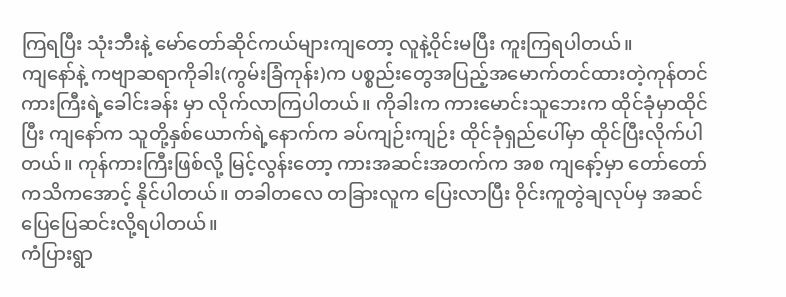ကြရပြီး သုံးဘီးနဲ့ မော်တော်ဆိုင်ကယ်များကျတော့ လူနဲ့ဝိုင်းမပြီး ကူးကြရပါတယ်။
ကျနော်နဲ့ ကဗျာဆရာကိုခါး(ကွမ်းခြံကုန်း)က ပစ္စည်းတွေအပြည့်အမောက်တင်ထားတဲ့ကုန်တင်ကားကြီးရဲ့ခေါင်းခန်း မှာ လိုက်လာကြပါတယ်။ ကိုခါးက ကားမောင်းသူဘေးက ထိုင်ခုံမှာထိုင်ပြီး ကျနော်က သူတို့နှစ်ယောက်ရဲ့နောက်က ခပ်ကျဉ်းကျဉ်း ထိုင်ခုံရှည်ပေါ်မှာ ထိုင်ပြီးလိုက်ပါတယ်။ ကုန်ကားကြီးဖြစ်လို့ မြင့်လွန်းတော့ ကားအဆင်းအတက်က အစ ကျနော့်မှာ တော်တော်ကသိကအောင့် နိုင်ပါတယ်။ တခါတလေ တခြားလူက ပြေးလာပြီး ဝိုင်းကူတွဲချလုပ်မှ အဆင်ပြေပြေဆင်းလို့ရပါတယ်။
ကံပြားရွာ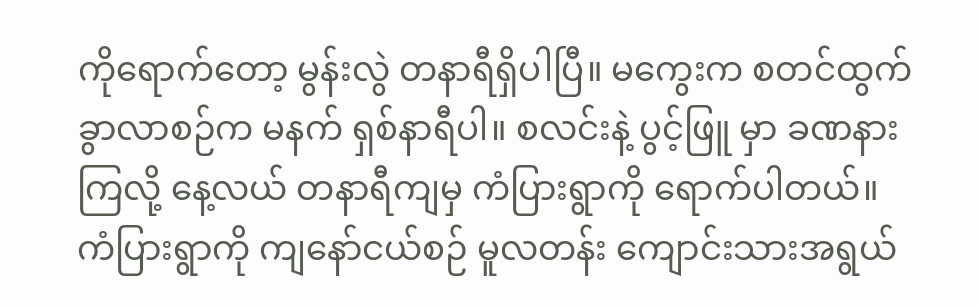ကိုရောက်တော့ မွန်းလွဲ တနာရီရှိပါပြီ။ မကွေးက စတင်ထွက်ခွာလာစဉ်က မနက် ရှစ်နာရီပါ။ စလင်းနဲ့ ပွင့်ဖြူ မှာ ခဏနားကြလို့ နေ့လယ် တနာရီကျမှ ကံပြားရွာကို ရောက်ပါတယ်။ ကံပြားရွာကို ကျနော်ငယ်စဉ် မူလတန်း ကျောင်းသားအရွယ်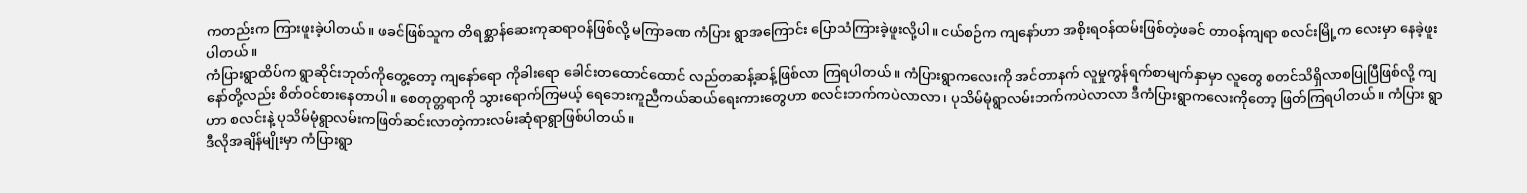ကတည်းက ကြားဖူးခဲ့ပါတယ်။ ဖခင်ဖြစ်သူက တိရစ္ဆာန်ဆေးကုဆရာဝန်ဖြစ်လို့ မကြာခဏ ကံပြား ရွာအကြောင်း ပြောသံကြားခဲ့ဖူးလို့ပါ။ ငယ်စဉ်က ကျနော်ဟာ အစိုးရဝန်ထမ်းဖြစ်တဲ့ဖခင် တာဝန်ကျရာ စလင်းမြို့က လေးမှာ နေခဲ့ဖူးပါတယ်။
ကံပြားရွာထိပ်က ရွာဆိုင်းဘုတ်ကိုတွေ့တော့ ကျနော်ရော ကိုခါးရော ခေါင်းတထောင်ထောင် လည်တဆန့်ဆန့်ဖြစ်လာ ကြရပါတယ်။ ကံပြားရွာကလေးကို အင်တာနက် လူမှုကွန်ရက်စာမျက်နှာမှာ လူတွေ စတင်သိရှိလာစပြုပြီဖြစ်လို့ ကျနော်တို့လည်း စိတ်ဝင်စားနေတာပါ။ စေတုတ္တရာကို သွားရောက်ကြမယ့် ရေဘေးကူညီကယ်ဆယ်ရေးကားတွေဟာ စလင်းဘက်ကပဲလာလာ၊ ပုသိမ်မုံရွာလမ်းဘက်ကပဲလာလာ ဒီကံပြားရွာကလေးကိုတော့ ဖြတ်ကြရပါတယ်။ ကံပြား ရွာဟာ စလင်းနဲ့ ပုသိမ်မုံရွာလမ်းကဖြတ်ဆင်းလာတဲ့ကားလမ်းဆုံရာရွာဖြစ်ပါတယ်။
ဒီလိုအချိန်မျိုးမှာ ကံပြားရွာ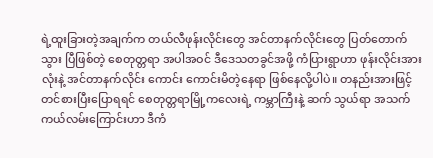ရဲ့ထူးခြားတဲ့အချက်က တယ်လီဖုန်းလိုင်းတွေ အင်တာနက်လိုင်းတွေ ပြတ်တောက်သွား ပြီဖြစ်တဲ့ စေတုတ္တရာ အပါအဝင် ဒီဒေသတခွင်အဖို့ ကံပြားရွာဟာ ဖုန်းလိုင်းအားလုံးနဲ့ အင်တာနက်လိုင်း ကောင်း ကောင်းမိတဲ့နေရာ ဖြစ်နေလို့ပါပဲ။ တနည်းအားဖြင့် တင်စားပြီးပြောရရင် စေတုတ္တရာမြို့ကလေးရဲ့ ကမ္ဘာကြီးနဲ့ ဆက် သွယ်ရာ အသက်ကယ်လမ်းကြောင်းဟာ ဒီကံ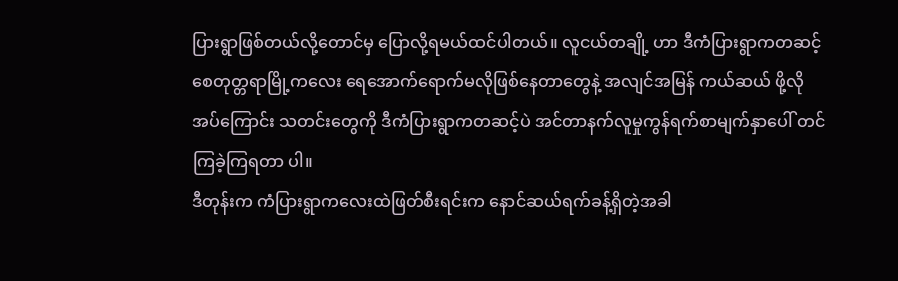ပြားရွာဖြစ်တယ်လို့တောင်မှ ပြောလို့ရမယ်ထင်ပါတယ်။ လူငယ်တချို့ ဟာ ဒီကံပြားရွာကတဆင့် စေတုတ္တရာမြို့ကလေး ရေအောက်ရောက်မလိုဖြစ်နေတာတွေနဲ့ အလျင်အမြန် ကယ်ဆယ် ဖို့လိုအပ်ကြောင်း သတင်းတွေကို ဒီကံပြားရွာကတဆင့်ပဲ အင်တာနက်လူမှုကွန်ရက်စာမျက်နှာပေါ် တင်ကြခဲ့ကြရတာ ပါ။
ဒီတုန်းက ကံပြားရွာကလေးထဲဖြတ်စီးရင်းက နောင်ဆယ်ရက်ခန့်ရှိတဲ့အခါ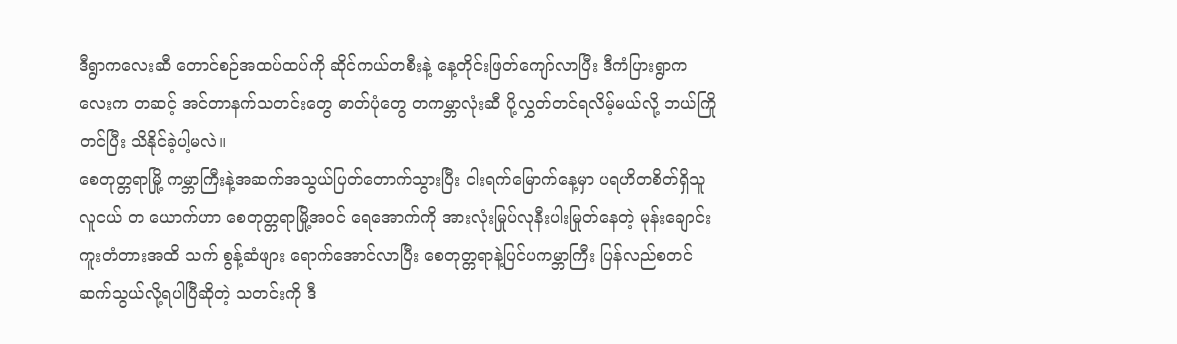ဒီရွာကလေးဆီ တောင်စဉ်အထပ်ထပ်ကို ဆိုင်ကယ်တစီးနဲ့ နေ့တိုင်းဖြတ်ကျော်လာပြီး ဒီကံပြားရွာကလေးက တဆင့် အင်တာနက်သတင်းတွေ ဓာတ်ပုံတွေ တကမ္ဘာလုံးဆီ ပို့လွှတ်တင်ရလိမ့်မယ်လို့ ဘယ်ကြိုတင်ပြီး သိနိုင်ခဲ့ပါ့မလဲ။
စေတုတ္တရာမြို့ ကမ္ဘာကြီးနဲ့အဆက်အသွယ်ပြတ်တောက်သွားပြီး ငါးရက်မြောက်နေ့မှာ ပရဟိတစိတ်ရှိသူ လူငယ် တ ယောက်ဟာ စေတုတ္တရာမြို့အဝင် ရေအောက်ကို အားလုံးမြုပ်လုနီးပါးမြုတ်နေတဲ့ မုန်းချောင်းကူးတံတားအထိ သက် စွန့်ဆံဖျား ရောက်အောင်လာပြီး စေတုတ္တရာနဲ့ပြင်ပကမ္ဘာကြီး ပြန်လည်စတင်ဆက်သွယ်လို့ရပါပြီဆိုတဲ့ သတင်းကို ဒီ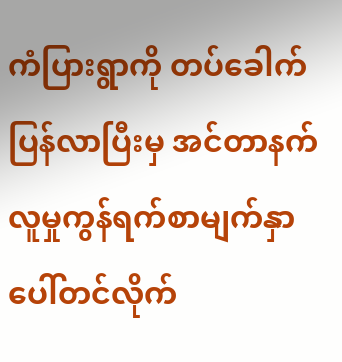ကံပြားရွာကို တပ်ခေါက်ပြန်လာပြီးမှ အင်တာနက်လူမှုကွန်ရက်စာမျက်နှာပေါ်တင်လိုက်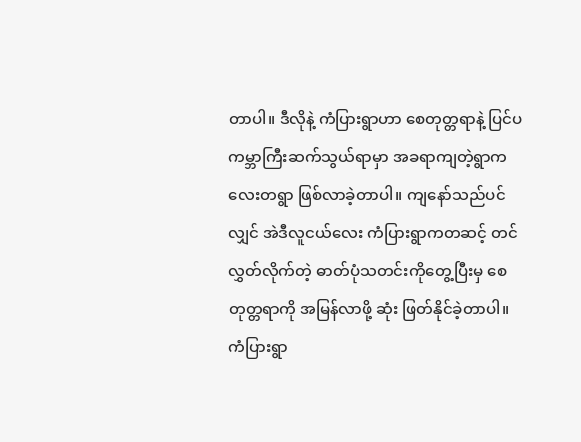တာပါ။ ဒီလိုနဲ့ ကံပြားရွာဟာ စေတုတ္တရာနဲ့ ပြင်ပကမ္ဘာကြီးဆက်သွယ်ရာမှာ အခရာကျတဲ့ရွာကလေးတရွာ ဖြစ်လာခဲ့တာပါ။ ကျနော်သည်ပင်လျှင် အဲဒီလူငယ်လေး ကံပြားရွာကတဆင့် တင်လွှတ်လိုက်တဲ့ ဓာတ်ပုံသတင်းကိုတွေ့ပြီးမှ စေတုတ္တရာကို အမြန်လာဖို့ ဆုံး ဖြတ်နိုင်ခဲ့တာပါ။
ကံပြားရွာ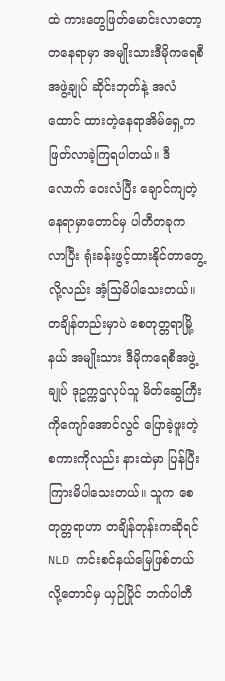ထဲ ကားတွေဖြတ်မောင်းလာတော့ တနေရာမှာ အမျိုးသားဒီမိုကရေစီအဖွဲ့ချုပ် ဆိုင်းဘုတ်နဲ့ အလံထောင် ထားတဲ့နေရာအိမ်ရှေ့က ဖြတ်လာခဲ့ကြရပါတယ်။ ဒီလောက် ဝေးလံပြီး ချောင်ကျတဲ့နေရာမှာတောင်မှ ပါတီတခုက လာပြီး ရုံးခန်းဖွင့်ထားနိုင်တာတွေ့လို့လည်း အံ့သြမိပါသေးတယ်။ တချိန်တည်းမှာပဲ စေတုတ္တရာမြို့နယ် အမျိုးသား ဒီမိုကရေစီအဖွဲ့ချုပ် ဒုဥက္ကဌလုပ်သူ မိတ်ဆွေကြီး ကိုကျော်အောင်လွင် ပြောခဲ့ဖူးတဲ့စကားကိုလည်း နားထဲမှာ ပြန်ပြီး ကြားမိပါသေးတယ်။ သူက စေတုတ္တရာဟာ တချိန်တုန်းကဆိုရင် NLD ကင်းစင်နယ်မြေဖြစ်တယ်လို့တောင်မှ ယှဉ်ပြိုင် ဘက်ပါတီ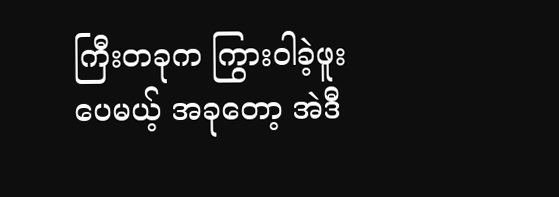ကြီးတခုက ကြွားဝါခဲ့ဖူးပေမယ့် အခုတော့ အဲဒီ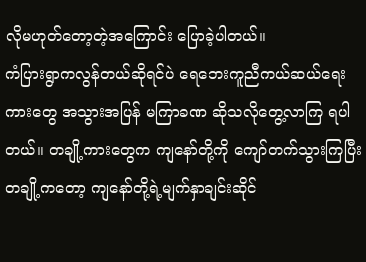လိုမဟုတ်တော့တဲ့အကြောင်း ပြောခဲ့ပါတယ်။
ကံပြားရွာကလွန်တယ်ဆိုရင်ပဲ ရေဘေးကူညီကယ်ဆယ်ရေးကားတွေ အသွားအပြန် မကြာခဏ ဆိုသလိုတွေ့လာကြ ရပါတယ်။ တချို့ကားတွေက ကျနော်တို့ကို ကျော်တက်သွားကြပြီး တချို့ကတော့ ကျနော်တို့ရဲ့မျက်နှာချင်းဆိုင်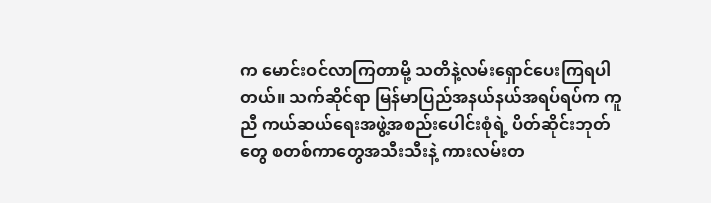က မောင်းဝင်လာကြတာမို့ သတိနဲ့လမ်းရှောင်ပေးကြရပါတယ်။ သက်ဆိုင်ရာ မြန်မာပြည်အနယ်နယ်အရပ်ရပ်က ကူညီ ကယ်ဆယ်ရေးအဖွဲ့အစည်းပေါင်းစုံရဲ့ ပိတ်ဆိုင်းဘုတ်တွေ စတစ်ကာတွေအသီးသီးနဲ့ ကားလမ်းတ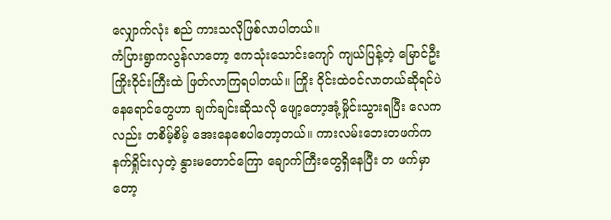လျှောက်လုံး စည် ကားသလိုဖြစ်လာပါတယ်။
ကံပြားရွာကလွန်လာတော့ ဧကသုံးသောင်းကျော် ကျယ်ပြန့်တဲ့ မြောင်ဦးကြိုးဝိုင်းကြီးထဲ ဖြတ်လာကြရပါတယ်။ ကြိုး ဝိုင်းထဲဝင်လာတယ်ဆိုရင်ပဲ နေရောင်တွေဟာ ချက်ချင်းဆိုသလို ဖျော့တော့အုံ့မှိုင်းသွားရပြီး လေကလည်း တစိမ့်စိမ့် အေးနေစေပါတော့တယ်။ ကားလမ်းဘေးတဖက်က နက်ရှိုင်းလှတဲ့ နွားမတောင်ကြော ချောက်ကြီးတွေရှိနေပြီး တ ဖက်မှာတော့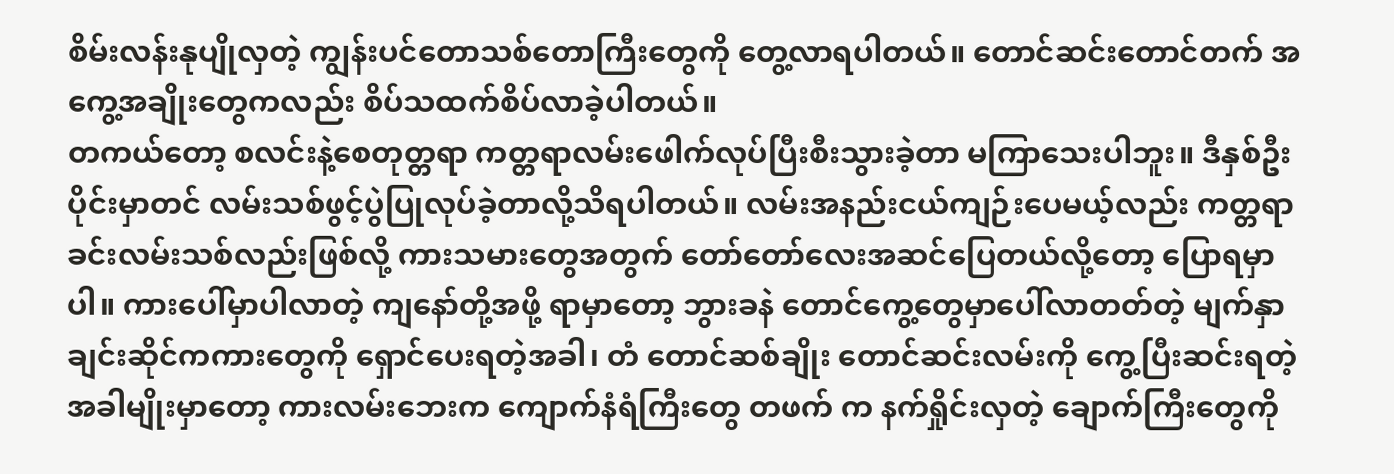စိမ်းလန်းနုပျိုလှတဲ့ ကျွန်းပင်တောသစ်တောကြီးတွေကို တွေ့လာရပါတယ်။ တောင်ဆင်းတောင်တက် အကွေ့အချိုးတွေကလည်း စိပ်သထက်စိပ်လာခဲ့ပါတယ်။
တကယ်တော့ စလင်းနဲ့စေတုတ္တရာ ကတ္တရာလမ်းဖေါက်လုပ်ပြီးစီးသွားခဲ့တာ မကြာသေးပါဘူး။ ဒီနှစ်ဦးပိုင်းမှာတင် လမ်းသစ်ဖွင့်ပွဲပြုလုပ်ခဲ့တာလို့သိရပါတယ်။ လမ်းအနည်းငယ်ကျဉ်းပေမယ့်လည်း ကတ္တရာခင်းလမ်းသစ်လည်းဖြစ်လို့ ကားသမားတွေအတွက် တော်တော်လေးအဆင်ပြေတယ်လို့တော့ ပြောရမှာပါ။ ကားပေါ်မှာပါလာတဲ့ ကျနော်တို့အဖို့ ရာမှာတော့ ဘွားခနဲ တောင်ကွေ့တွေမှာပေါ်လာတတ်တဲ့ မျက်နှာချင်းဆိုင်ကကားတွေကို ရှောင်ပေးရတဲ့အခါ၊ တံ တောင်ဆစ်ချိုး တောင်ဆင်းလမ်းကို ကွေ့ပြီးဆင်းရတဲ့အခါမျိုးမှာတော့ ကားလမ်းဘေးက ကျောက်နံရံကြီးတွေ တဖက် က နက်ရှိုင်းလှတဲ့ ချောက်ကြီးတွေကို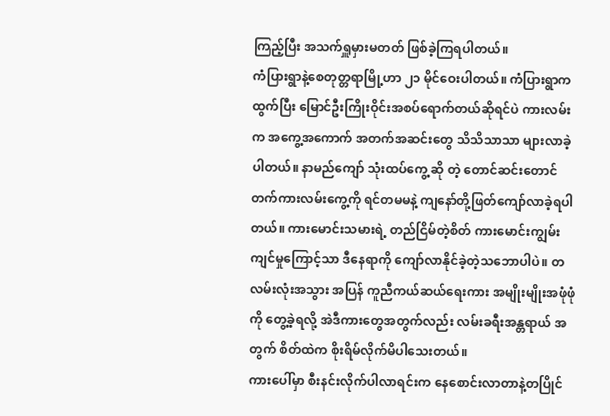ကြည့်ပြီး အသက်ရှူမှားမတတ် ဖြစ်ခဲ့ကြရပါတယ်။
ကံပြားရွာနဲ့စေတုတ္တရာမြို့ဟာ ၂၁ မိုင်ဝေးပါတယ်။ ကံပြားရွာကထွက်ပြီး မြောင်ဦးကြိုးဝိုင်းအစပ်ရောက်တယ်ဆိုရင်ပဲ ကားလမ်းက အကွေ့အကောက် အတက်အဆင်းတွေ သိသိသာသာ များလာခဲ့ပါတယ်။ နာမည်ကျော် သုံးထပ်ကွေ့ ဆို တဲ့ တောင်ဆင်းတောင်တက်ကားလမ်းကွေ့ကို ရင်တမမနဲ့ ကျနော်တို့ဖြတ်ကျော်လာခဲ့ရပါတယ်။ ကားမောင်းသမားရဲ့ တည်ငြိမ်တဲ့စိတ် ကားမောင်းကျွမ်းကျင်မှုကြောင့်သာ ဒီနေရာကို ကျော်လာနိုင်ခဲ့တဲ့သဘောပါပဲ။ တလမ်းလုံးအသွား အပြန် ကူညီကယ်ဆယ်ရေးကား အမျိုးမျိုးအဖုံဖုံကို တွေ့ခဲ့ရလို့ အဲဒီကားတွေအတွက်လည်း လမ်းခရီးအန္တရာယ် အတွက် စိတ်ထဲက စိုးရိမ်လိုက်မိပါသေးတယ်။
ကားပေါ်မှာ စီးနင်းလိုက်ပါလာရင်းက နေစောင်းလာတာနဲ့တပြိုင်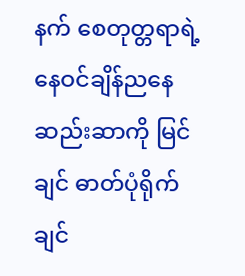နက် စေတုတ္တရာရဲ့ နေဝင်ချိန်ညနေဆည်းဆာကို မြင်ချင် ဓာတ်ပုံရိုက်ချင်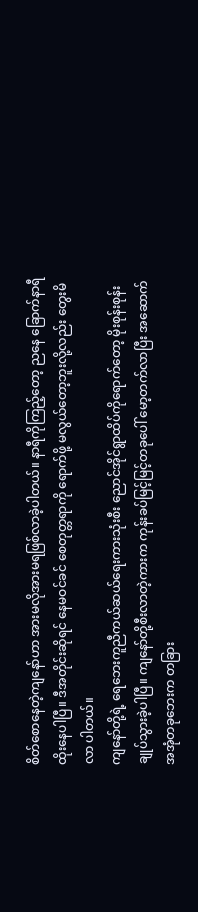စိတ်စောနေတဲ့ကျနော်ဟာ အားမလိုအားမရဖြစ်လာခဲ့ပါတယ်။ နာရီကိုကြည့်တော့ ညနေ ခြောက်နာရီ ထိုးနေပါပြီ။ ဒီအတိုင်းဆိုရင် နေမဝင်ခင် စေတုတ္တရာကို ရောက်ဖို့ မလွယ်တော့ဘူးလို့လည်း တွေးမိလာ ပါတယ်။
ကျနော်တို့ရဲ့ ရေဘေးကူညီကယ်ဆယ်ရေးကားသုံးစီး ညောင်အိုင်ရွာထိပ်ကိုရောက်တော့ မိုးစုန်းစုန်းချုပ်သွားခဲ့ပါပြီ။ ကျနော်တို့စီးလာတဲ့ကားက ကုန်းခပ်မြင့်မြင့်တခုပေါ် မော့တက်လာပြီး အဆောက်အအုံတခုဘေးက တခြား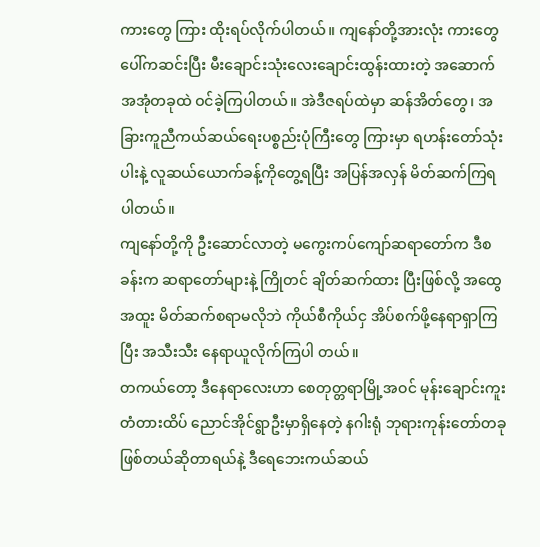ကားတွေ ကြား ထိုးရပ်လိုက်ပါတယ်။ ကျနော်တို့အားလုံး ကားတွေပေါ်ကဆင်းပြီး မီးချောင်းသုံးလေးချောင်းထွန်းထားတဲ့ အဆောက်အအုံတခုထဲ ဝင်ခဲ့ကြပါတယ်။ အဲဒီဇရပ်ထဲမှာ ဆန်အိတ်တွေ၊ အခြားကူညီကယ်ဆယ်ရေးပစ္စည်းပုံကြီးတွေ ကြားမှာ ရဟန်းတော်သုံးပါးနဲ့ လူဆယ်ယောက်ခန့်ကိုတွေ့ရပြီး အပြန်အလှန် မိတ်ဆက်ကြရပါတယ်။
ကျနော်တို့ကို ဦးဆောင်လာတဲ့ မကွေးကပ်ကျော်ဆရာတော်က ဒီစခန်းက ဆရာတော်များနဲ့ ကြိုတင် ချိတ်ဆက်ထား ပြီးဖြစ်လို့ အထွေအထူး မိတ်ဆက်စရာမလိုဘဲ ကိုယ်စီကိုယ်ငှ အိပ်စက်ဖို့နေရာရှာကြပြီး အသီးသီး နေရာယူလိုက်ကြပါ တယ်။
တကယ်တော့ ဒီနေရာလေးဟာ စေတုတ္တရာမြို့အဝင် မုန်းချောင်းကူးတံတားထိပ် ညောင်အိုင်ရွာဦးမှာရှိနေတဲ့ နဂါးရုံ ဘုရားကုန်းတော်တခုဖြစ်တယ်ဆိုတာရယ်နဲ့ ဒီရေဘေးကယ်ဆယ်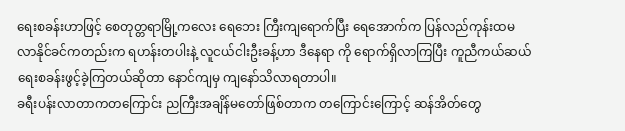ရေးစခန်းဟာဖြင့် စေတုတ္တရာမြို့ကလေး ရေဘေး ကြီးကျရောက်ပြီး ရေအောက်က ပြန်လည်ကုန်းထမလာနိုင်ခင်ကတည်းက ရဟန်းတပါးနဲ့ လူငယ်ငါးဦးခန့်ဟာ ဒီနေရာ ကို ရောက်ရှိလာကြပြီး ကူညီကယ်ဆယ်ရေးစခန်းဖွင့်ခဲ့ကြတယ်ဆိုတာ နောင်ကျမှ ကျနော်သိလာရတာပါ။
ခရီးပန်းလာတာကတကြောင်း ညကြီးအချိန်မတော်ဖြစ်တာက တကြောင်းကြောင့် ဆန်အိတ်တွေ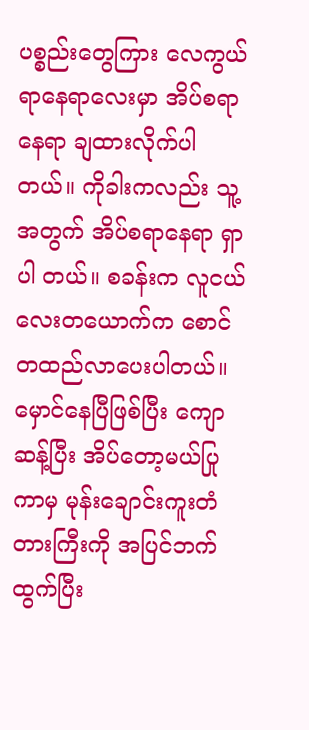ပစ္စည်းတွေကြား လေကွယ်ရာနေရာလေးမှာ အိပ်စရာနေရာ ချထားလိုက်ပါတယ်။ ကိုခါးကလည်း သူ့အတွက် အိပ်စရာနေရာ ရှာပါ တယ်။ စခန်းက လူငယ်လေးတယောက်က စောင်တထည်လာပေးပါတယ်။
မှောင်နေပြီဖြစ်ပြီး ကျောဆန့်ပြီး အိပ်တော့မယ်ပြုကာမှ မုန်းချောင်းကူးတံတားကြီးကို အပြင်ဘက်ထွက်ပြီး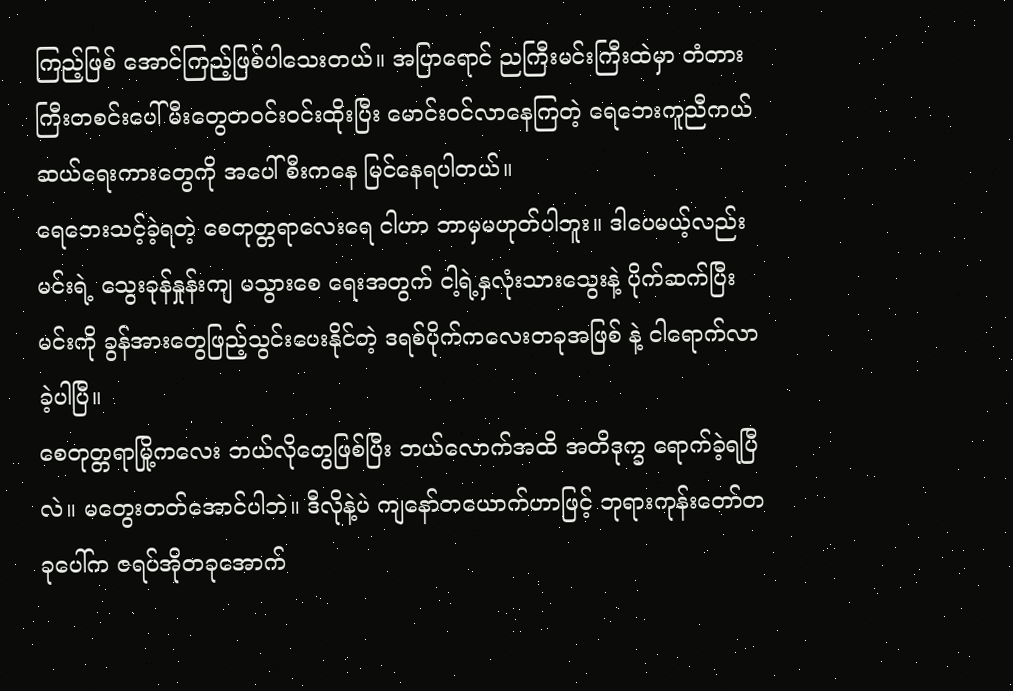ကြည့်ဖြစ် အောင်ကြည့်ဖြစ်ပါသေးတယ်။ အပြာရောင် ညကြီးမင်းကြီးထဲမှာ တံတားကြီးတစင်းပေါ် မီးတွေတဝင်းဝင်းထိုးပြီး မောင်းဝင်လာနေကြတဲ့ ရေဘေးကူညီကယ်ဆယ်ရေးကားတွေကို အပေါ်စီးကနေ မြင်နေရပါတယ်။
ရေဘေးသင့်ခဲ့ရတဲ့ စေတုတ္တရာလေးရေ ငါဟာ ဘာမှမဟုတ်ပါဘူး။ ဒါပေမယ့်လည်း မင်းရဲ့ သွေးခုန်နှုန်းကျ မသွားစေ ရေးအတွက် ငါ့ရဲ့နှလုံးသားသွေးနဲ့ ပိုက်ဆက်ပြီး မင်းကို ခွန်အားတွေဖြည့်သွင်းပေးနိုင်တဲ့ ဒရစ်ပိုက်ကလေးတခုအဖြစ် နဲ့ ငါရောက်လာခဲ့ပါပြီ။
စေတုတ္တရာမြို့ကလေး ဘယ်လိုတွေဖြစ်ပြီး ဘယ်လောက်အထိ အတိဒုက္ခ ရောက်ခဲ့ရပြီလဲ။ မတွေးတတ်အောင်ပါဘဲ။ ဒီလိုနဲ့ပဲ ကျနော်တယောက်ဟာဖြင့် ဘုရားကုန်းတော်တခုပေါ်က ဇရပ်အိုတခုအောက်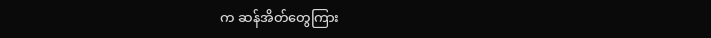က ဆန်အိတ်တွေကြား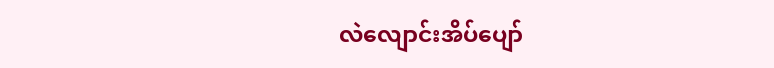လဲလျောင်းအိပ်ပျော်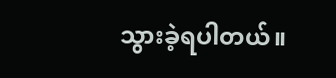သွားခဲ့ရပါတယ်။